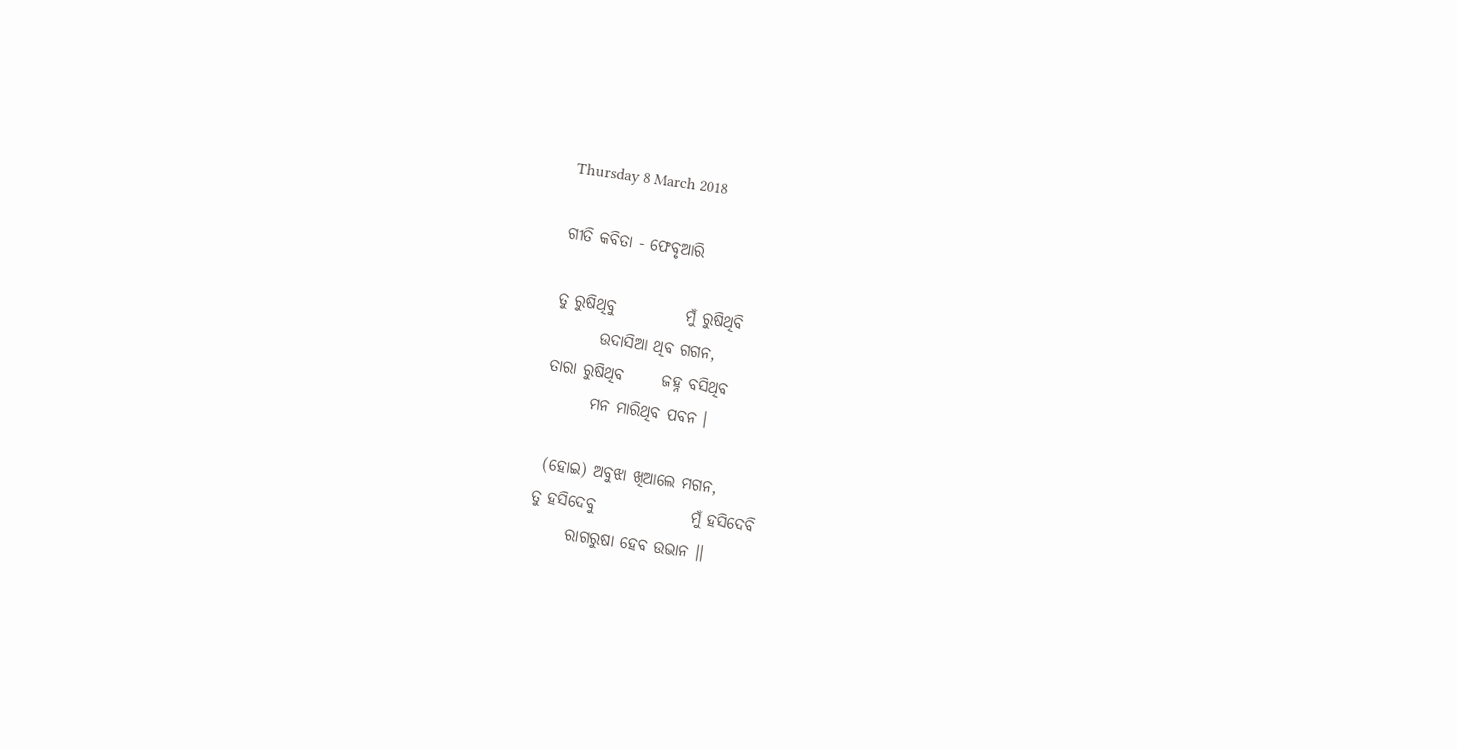Thursday 8 March 2018

ଗୀତି କବିତା - ଫେବୃଆରି

ତୁ ରୁଷିଥିବୁ           ମୁଁ ରୁଷିଥିବି
       ଉଦାସିଆ ଥିବ ଗଗନ,
ତାରା ରୁଷିଥିବ      ଜହ୍ନ ବସିଥିବ
       ମନ ମାରିଥିବ ପବନ ।

 (ହୋଇ) ଅବୁଝା ଖିଆଲେ ମଗନ,
ତୁ ହସିଦେବୁ               ମୁଁ ହସିଦେବି
      ରାଗରୁଷା ହେବ ଉଭାନ ।।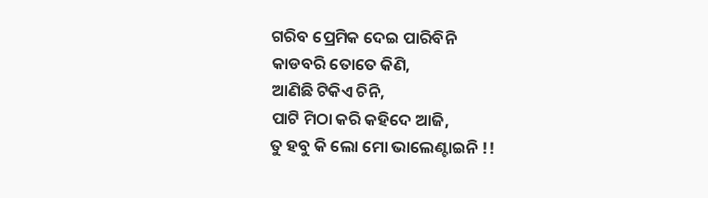ଗରିବ ପ୍ରେମିକ ଦେଇ ପାରିବିନି
କାଡବରି ତୋତେ କିଣି,
ଆଣିଛି ଟିକିଏ ଚିନି,
ପାଟି ମିଠା କରି କହିଦେ ଆଜି,
ତୁ ହବୁ କି ଲୋ ମୋ ଭାଲେଣ୍ଟାଇନି !!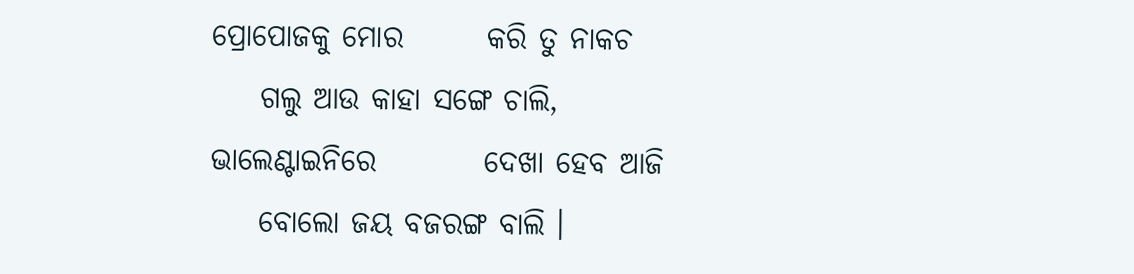ପ୍ରୋପୋଜକୁ ମୋର       କରି ତୁ ନାକଚ
    ଗଲୁ ଆଉ କାହା ସଙ୍ଗେ ଚାଲି,
ଭାଲେଣ୍ଟାଇନିରେ         ଦେଖା ହେବ ଆଜି
    ବୋଲୋ ଜୟ ବଜରଙ୍ଗ ବାଲି ।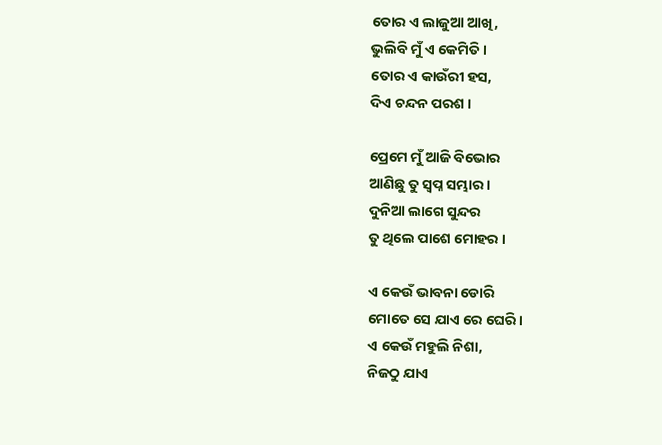ତୋର ଏ ଲାଜୁଆ ଆଖି,
ଭୁଲିବି ମୁଁ ଏ କେମିତି ।
ତୋର ଏ କାଉଁରୀ ହସ,
ଦିଏ ଚନ୍ଦନ ପରଶ ।

ପ୍ରେମେ ମୁଁ ଆଜି ବିଭୋର
ଆଣିଛୁ ତୁ ସ୍ୱପ୍ନ ସମ୍ଭାର ।
ଦୁନିଆ ଲାଗେ ସୁନ୍ଦର
ତୁ ଥିଲେ ପାଶେ ମୋହର ।

ଏ କେଉଁ ଭାବନା ଡୋରି
ମୋତେ ସେ ଯାଏ ରେ ଘେରି ।
ଏ କେଉଁ ମହୁଲି ନିଶା,
ନିଜଠୁ ଯାଏ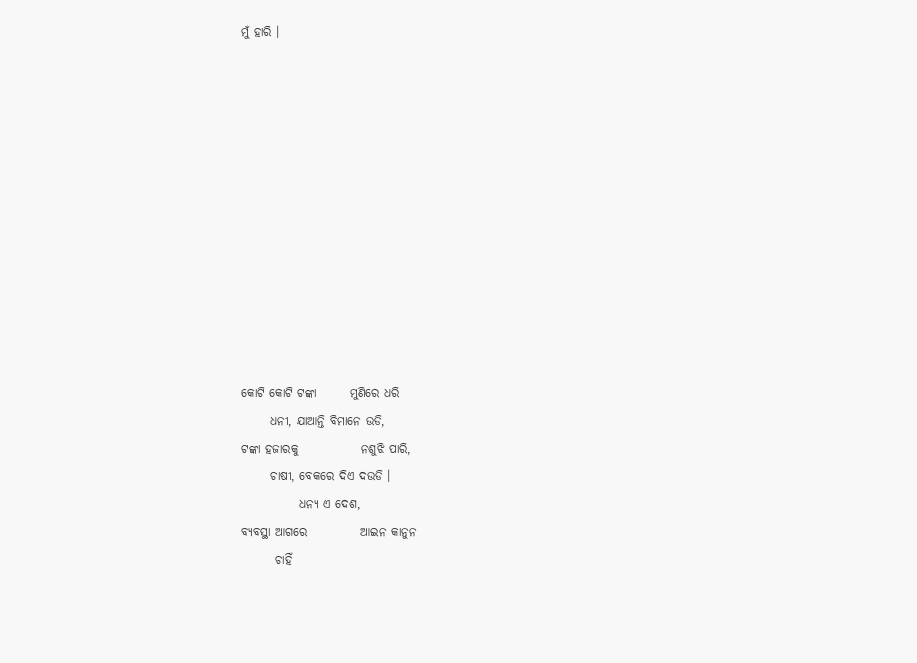ମୁଁ ହାରି ।












କୋଟି କୋଟି ଟଙ୍କା       ମୁଣିରେ ଧରି
      ଧନୀ, ଯାଆନ୍ତି ବିମାନେ ଉଡି,
ଟଙ୍କା ହଜାରକୁ             ନଶୁଝି ପାରି,
      ଚାଷୀ, ବେକରେ ଦିଏ ଦଉଡି ।
            ଧନ୍ୟ ଏ ଦେଶ,
ବ୍ୟବସ୍ଥା ଆଗରେ           ଆଇନ କାନୁନ
       ଚାହିଁ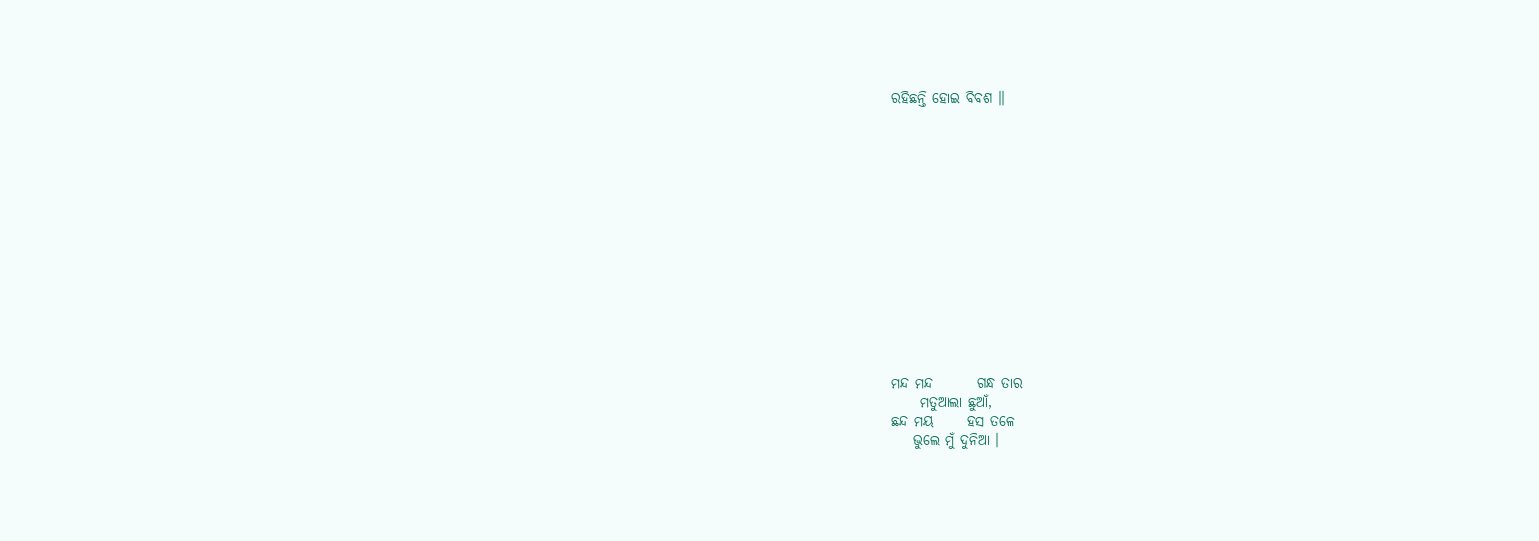ରହିଛନ୍ତି ହୋଇ ବିବଶ ।।














ମନ୍ଦ ମନ୍ଦ        ଗନ୍ଧ ତାର
     ମତୁଆଲା ଛୁଆଁ,
ଛନ୍ଦ ମୟ      ହସ ତଳେ
    ଭୁଲେ ମୁଁ ଦୁନିଆ ।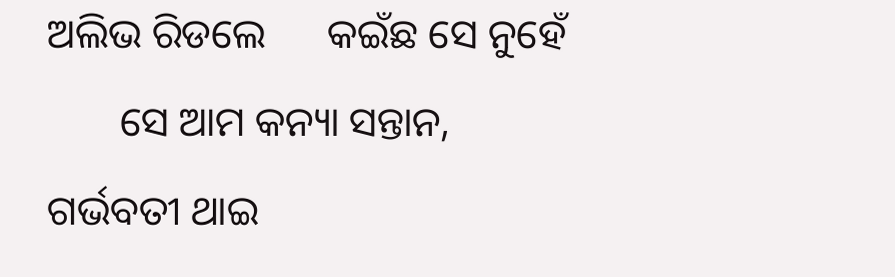ଅଲିଭ ରିଡଲେ      କଇଁଛ ସେ ନୁହେଁ
       ସେ ଆମ କନ୍ୟା ସନ୍ତାନ,
ଗର୍ଭବତୀ ଥାଇ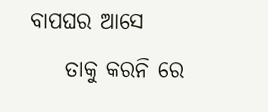ବାପଘର ଆସେ
    ତାକୁ କରନି ରେ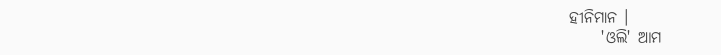ହୀନିମାନ ।
     'ଓଲି' ଆମ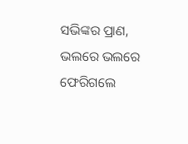ସଭିଙ୍କର ପ୍ରାଣ,
ଭଲରେ ଭଲରେ     ଫେରିଗଲେ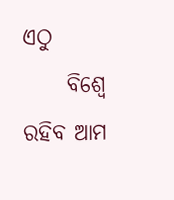ଏଠୁ
     ବିଶ୍ଵେ ରହିବ ଆମ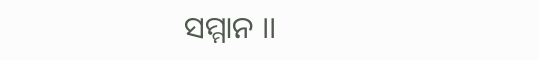ସମ୍ମାନ ।।